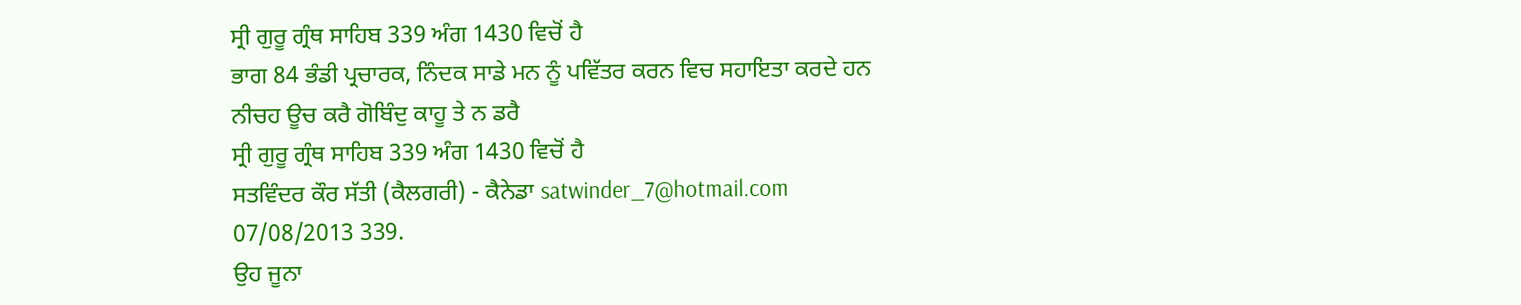ਸ੍ਰੀ ਗੁਰੂ ਗ੍ਰੰਥ ਸਾਹਿਬ 339 ਅੰਗ 1430 ਵਿਚੋਂ ਹੈ
ਭਾਗ 84 ਭੰਡੀ ਪ੍ਰਚਾਰਕ, ਨਿੰਦਕ ਸਾਡੇ ਮਨ ਨੂੰ ਪਵਿੱਤਰ ਕਰਨ ਵਿਚ ਸਹਾਇਤਾ ਕਰਦੇ ਹਨ
ਨੀਚਹ ਊਚ ਕਰੈ ਗੋਬਿੰਦੁ ਕਾਹੂ ਤੇ ਨ ਡਰੈ
ਸ੍ਰੀ ਗੁਰੂ ਗ੍ਰੰਥ ਸਾਹਿਬ 339 ਅੰਗ 1430 ਵਿਚੋਂ ਹੈ
ਸਤਵਿੰਦਰ ਕੌਰ ਸੱਤੀ (ਕੈਲਗਰੀ) - ਕੈਨੇਡਾ satwinder_7@hotmail.com
07/08/2013 339.
ਉਹ ਜੂਨਾ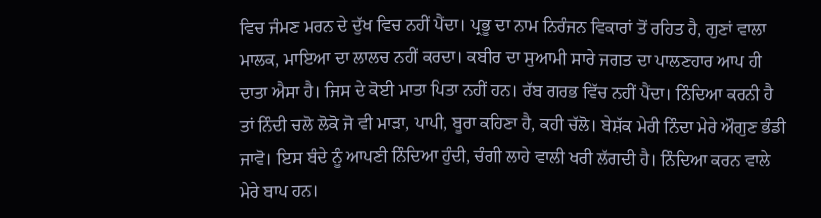ਵਿਚ ਜੰਮਣ ਮਰਨ ਦੇ ਦੁੱਖ ਵਿਚ ਨਹੀਂ ਪੈਂਦਾ। ਪ੍ਰਭੂ ਦਾ ਨਾਮ ਨਿਰੰਜਨ ਵਿਕਾਰਾਂ ਤੋਂ ਰਹਿਤ ਹੈ, ਗੁਣਾਂ ਵਾਲਾ ਮਾਲਕ, ਮਾਇਆ ਦਾ ਲਾਲਚ ਨਹੀਂ ਕਰਦਾ। ਕਬੀਰ ਦਾ ਸੁਆਮੀ ਸਾਰੇ ਜਗਤ ਦਾ ਪਾਲਣਹਾਰ ਆਪ ਹੀ ਦਾਤਾ ਐਸਾ ਹੈ। ਜਿਸ ਦੇ ਕੋਈ ਮਾਤਾ ਪਿਤਾ ਨਹੀਂ ਹਨ। ਰੱਬ ਗਰਭ ਵਿੱਚ ਨਹੀਂ ਪੈਂਦਾ। ਨਿੰਦਿਆ ਕਰਨੀ ਹੈ ਤਾਂ ਨਿੰਦੀ ਚਲੋ ਲੋਕੋ ਜੋ ਵੀ ਮਾੜਾ, ਪਾਪੀ, ਬੂਰਾ ਕਹਿਣਾ ਹੈ, ਕਹੀ ਚੱਲੋ। ਬੇਸ਼ੱਕ ਮੇਰੀ ਨਿੰਦਾ ਮੇਰੇ ਔਗੁਣ ਭੰਡੀ ਜਾਵੋ। ਇਸ ਬੰਦੇ ਨੂੰ ਆਪਣੀ ਨਿੰਦਿਆ ਹੁੰਦੀ, ਚੰਗੀ ਲਾਹੇ ਵਾਲੀ ਖਰੀ ਲੱਗਦੀ ਹੈ। ਨਿੰਦਿਆ ਕਰਨ ਵਾਲੇ ਮੇਰੇ ਬਾਪ ਹਨ।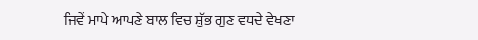ਜਿਵੇਂ ਮਾਪੇ ਆਪਣੇ ਬਾਲ ਵਿਚ ਸ਼ੁੱਭ ਗੁਣ ਵਧਦੇ ਵੇਖਣਾ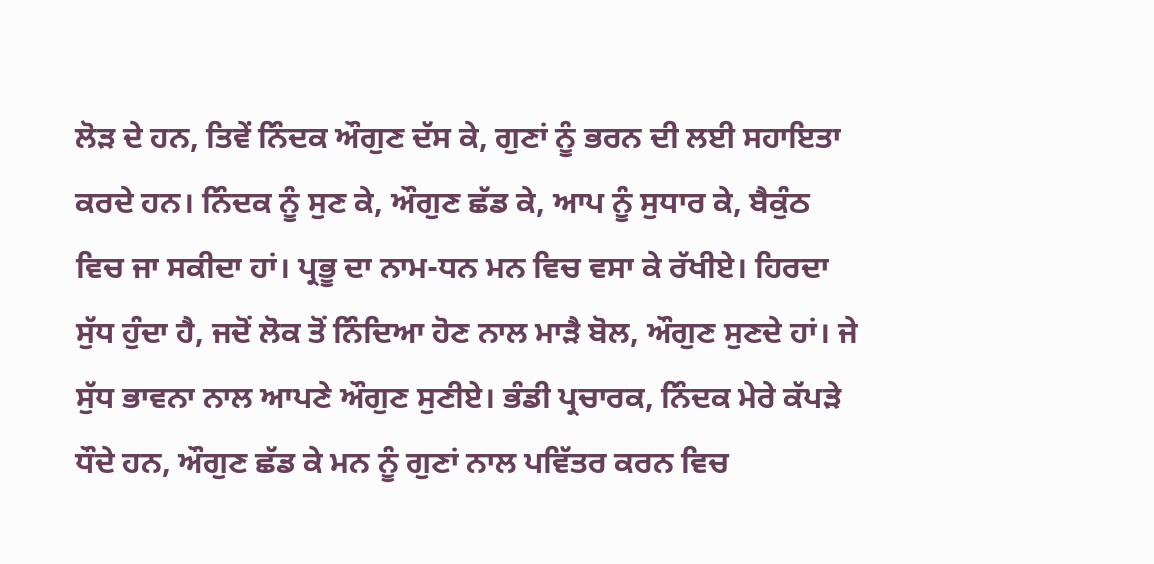ਲੋੜ ਦੇ ਹਨ, ਤਿਵੇਂ ਨਿੰਦਕ ਔਗੁਣ ਦੱਸ ਕੇ, ਗੁਣਾਂ ਨੂੰ ਭਰਨ ਦੀ ਲਈ ਸਹਾਇਤਾ ਕਰਦੇ ਹਨ। ਨਿੰਦਕ ਨੂੰ ਸੁਣ ਕੇ, ਔਗੁਣ ਛੱਡ ਕੇ, ਆਪ ਨੂੰ ਸੁਧਾਰ ਕੇ, ਬੈਕੁੰਠ ਵਿਚ ਜਾ ਸਕੀਦਾ ਹਾਂ। ਪ੍ਰਭੂ ਦਾ ਨਾਮ-ਧਨ ਮਨ ਵਿਚ ਵਸਾ ਕੇ ਰੱਖੀਏ। ਹਿਰਦਾ ਸੁੱਧ ਹੁੰਦਾ ਹੈ, ਜਦੋਂ ਲੋਕ ਤੋਂ ਨਿੰਦਿਆ ਹੋਣ ਨਾਲ ਮਾੜੈ ਬੋਲ, ਔਗੁਣ ਸੁਣਦੇ ਹਾਂ। ਜੇ ਸੁੱਧ ਭਾਵਨਾ ਨਾਲ ਆਪਣੇ ਔਗੁਣ ਸੁਣੀਏ। ਭੰਡੀ ਪ੍ਰਚਾਰਕ, ਨਿੰਦਕ ਮੇਰੇ ਕੱਪੜੇ ਧੌਦੇ ਹਨ, ਔਗੁਣ ਛੱਡ ਕੇ ਮਨ ਨੂੰ ਗੁਣਾਂ ਨਾਲ ਪਵਿੱਤਰ ਕਰਨ ਵਿਚ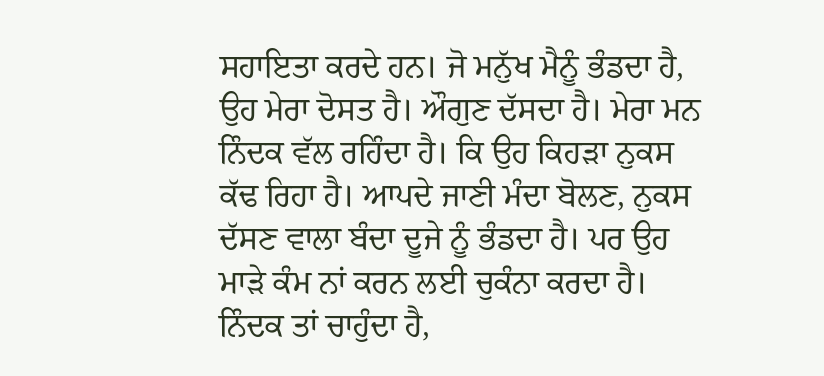ਸਹਾਇਤਾ ਕਰਦੇ ਹਨ। ਜੋ ਮਨੁੱਖ ਮੈਨੂੰ ਭੰਡਦਾ ਹੈ, ਉਹ ਮੇਰਾ ਦੋਸਤ ਹੈ। ਔਗੁਣ ਦੱਸਦਾ ਹੈ। ਮੇਰਾ ਮਨ ਨਿੰਦਕ ਵੱਲ ਰਹਿੰਦਾ ਹੈ। ਕਿ ਉਹ ਕਿਹੜਾ ਨੁਕਸ ਕੱਢ ਰਿਹਾ ਹੈ। ਆਪਦੇ ਜਾਣੀ ਮੰਦਾ ਬੋਲਣ, ਨੁਕਸ ਦੱਸਣ ਵਾਲਾ ਬੰਦਾ ਦੂਜੇ ਨੂੰ ਭੰਡਦਾ ਹੈ। ਪਰ ਉਹ ਮਾੜੇ ਕੰਮ ਨਾਂ ਕਰਨ ਲਈ ਚੁਕੰਨਾ ਕਰਦਾ ਹੈ। ਨਿੰਦਕ ਤਾਂ ਚਾਹੁੰਦਾ ਹੈ,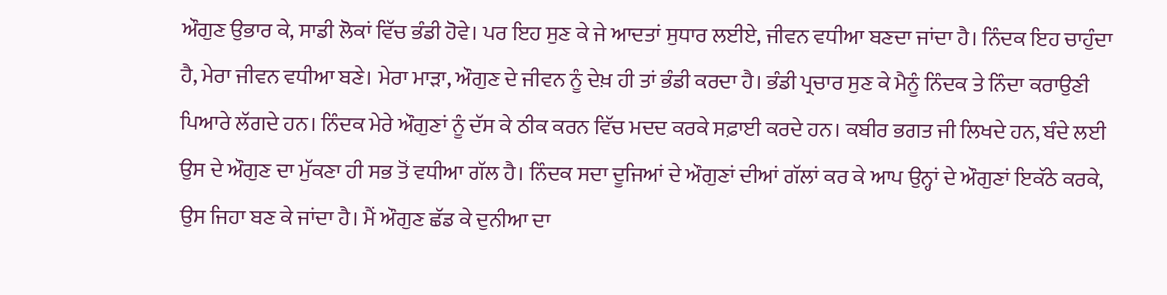ਔਗੁਣ ਉਭਾਰ ਕੇ, ਸਾਡੀ ਲੋਕਾਂ ਵਿੱਚ ਭੰਡੀ ਹੋਵੇ। ਪਰ ਇਹ ਸੁਣ ਕੇ ਜੇ ਆਦਤਾਂ ਸੁਧਾਰ ਲਈਏ, ਜੀਵਨ ਵਧੀਆ ਬਣਦਾ ਜਾਂਦਾ ਹੈ। ਨਿੰਦਕ ਇਹ ਚਾਹੁੰਦਾ ਹੈ, ਮੇਰਾ ਜੀਵਨ ਵਧੀਆ ਬਣੇ। ਮੇਰਾ ਮਾੜਾ, ਔਗੁਣ ਦੇ ਜੀਵਨ ਨੂੰ ਦੇਖ਼ ਹੀ ਤਾਂ ਭੰਡੀ ਕਰਦਾ ਹੈ। ਭੰਡੀ ਪ੍ਰਚਾਰ ਸੁਣ ਕੇ ਮੈਨੂੰ ਨਿੰਦਕ ਤੇ ਨਿੰਦਾ ਕਰਾਉਣੀ ਪਿਆਰੇ ਲੱਗਦੇ ਹਨ। ਨਿੰਦਕ ਮੇਰੇ ਔਗੁਣਾਂ ਨੂੰ ਦੱਸ ਕੇ ਠੀਕ ਕਰਨ ਵਿੱਚ ਮਦਦ ਕਰਕੇ ਸਫ਼ਾਈ ਕਰਦੇ ਹਨ। ਕਬੀਰ ਭਗਤ ਜੀ ਲਿਖਦੇ ਹਨ, ਬੰਦੇ ਲਈ ਉਸ ਦੇ ਔਗੁਣ ਦਾ ਮੁੱਕਣਾ ਹੀ ਸਭ ਤੋਂ ਵਧੀਆ ਗੱਲ ਹੈ। ਨਿੰਦਕ ਸਦਾ ਦੂਜਿਆਂ ਦੇ ਔਗੁਣਾਂ ਦੀਆਂ ਗੱਲਾਂ ਕਰ ਕੇ ਆਪ ਉਨ੍ਹਾਂ ਦੇ ਔਗੁਣਾਂ ਇਕੱਠੇ ਕਰਕੇ, ਉਸ ਜਿਹਾ ਬਣ ਕੇ ਜਾਂਦਾ ਹੈ। ਮੈਂ ਔਗੁਣ ਛੱਡ ਕੇ ਦੁਨੀਆ ਦਾ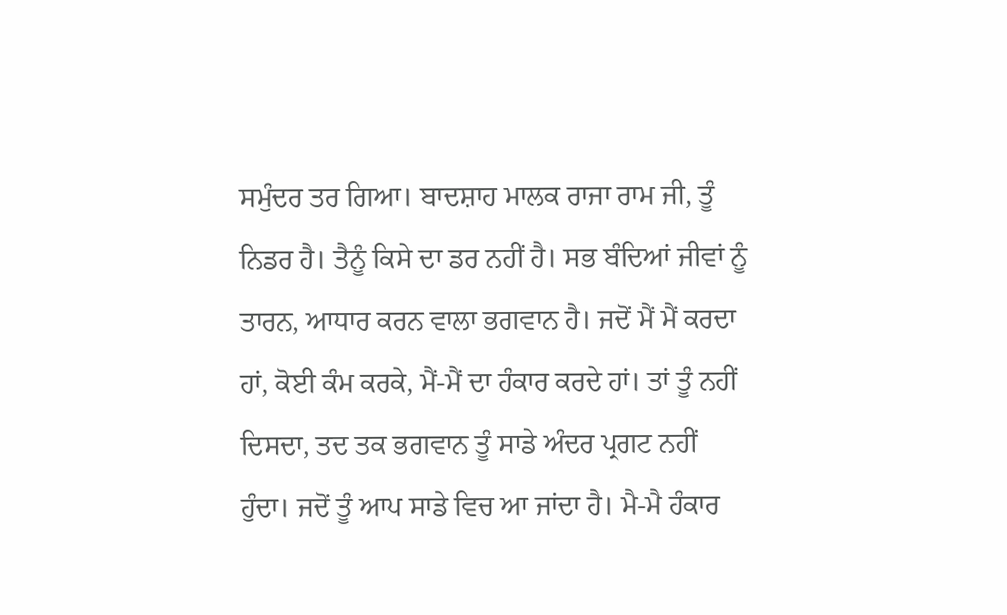ਸਮੁੰਦਰ ਤਰ ਗਿਆ। ਬਾਦਸ਼ਾਹ ਮਾਲਕ ਰਾਜਾ ਰਾਮ ਜੀ, ਤੂੰ ਨਿਡਰ ਹੈ। ਤੈਨੂੰ ਕਿਸੇ ਦਾ ਡਰ ਨਹੀਂ ਹੈ। ਸਭ ਬੰਦਿਆਂ ਜੀਵਾਂ ਨੂੰ ਤਾਰਨ, ਆਧਾਰ ਕਰਨ ਵਾਲਾ ਭਗਵਾਨ ਹੈ। ਜਦੋਂ ਮੈਂ ਮੈਂ ਕਰਦਾ ਹਾਂ, ਕੋਈ ਕੰਮ ਕਰਕੇ, ਮੈਂ-ਮੈਂ ਦਾ ਹੰਕਾਰ ਕਰਦੇ ਹਾਂ। ਤਾਂ ਤੂੰ ਨਹੀਂ ਦਿਸਦਾ, ਤਦ ਤਕ ਭਗਵਾਨ ਤੂੰ ਸਾਡੇ ਅੰਦਰ ਪ੍ਰਗਟ ਨਹੀਂ ਹੁੰਦਾ। ਜਦੋਂ ਤੂੰ ਆਪ ਸਾਡੇ ਵਿਚ ਆ ਜਾਂਦਾ ਹੈ। ਮੈ-ਮੈ ਹੰਕਾਰ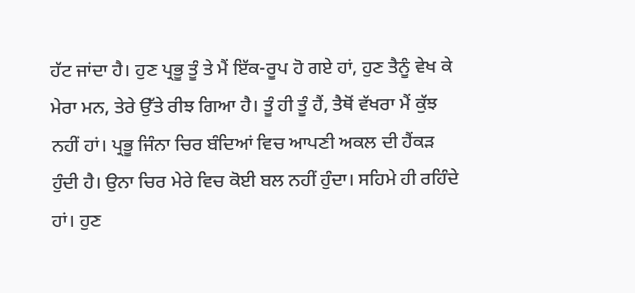ਹੱਟ ਜਾਂਦਾ ਹੈ। ਹੁਣ ਪ੍ਰਭੂ ਤੂੰ ਤੇ ਮੈਂ ਇੱਕ-ਰੂਪ ਹੋ ਗਏ ਹਾਂ, ਹੁਣ ਤੈਨੂੰ ਵੇਖ ਕੇ ਮੇਰਾ ਮਨ, ਤੇਰੇ ਉੱਤੇ ਰੀਝ ਗਿਆ ਹੈ। ਤੂੰ ਹੀ ਤੂੰ ਹੈਂ, ਤੈਥੋਂ ਵੱਖਰਾ ਮੈਂ ਕੁੱਝ ਨਹੀਂ ਹਾਂ। ਪ੍ਰਭੂ ਜਿੰਨਾ ਚਿਰ ਬੰਦਿਆਂ ਵਿਚ ਆਪਣੀ ਅਕਲ ਦੀ ਹੈਂਕੜ ਹੁੰਦੀ ਹੈ। ਉਨਾ ਚਿਰ ਮੇਰੇ ਵਿਚ ਕੋਈ ਬਲ ਨਹੀਂ ਹੁੰਦਾ। ਸਹਿਮੇ ਹੀ ਰਹਿੰਦੇ ਹਾਂ। ਹੁਣ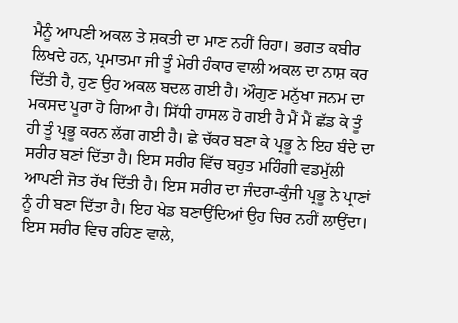ਮੈਨੂੰ ਆਪਣੀ ਅਕਲ ਤੇ ਸ਼ਕਤੀ ਦਾ ਮਾਣ ਨਹੀਂ ਰਿਹਾ। ਭਗਤ ਕਬੀਰ ਲਿਖਦੇ ਹਨ, ਪ੍ਰਮਾਤਮਾ ਜੀ ਤੂੰ ਮੇਰੀ ਹੰਕਾਰ ਵਾਲੀ ਅਕਲ ਦਾ ਨਾਸ਼ ਕਰ ਦਿੱਤੀ ਹੈ, ਹੁਣ ਉਹ ਅਕਲ ਬਦਲ ਗਈ ਹੈ। ਔਗੁਣ ਮਨੁੱਖਾ ਜਨਮ ਦਾ ਮਕਸਦ ਪੂਰਾ ਹੋ ਗਿਆ ਹੈ। ਸਿੱਧੀ ਹਾਸਲ ਹੋ ਗਈ ਹੈ ਮੈਂ ਮੈਂ ਛੱਡ ਕੇ ਤੂੰ ਹੀ ਤੂੰ ਪ੍ਰਭੂ ਕਰਨ ਲੱਗ ਗਈ ਹੈ। ਛੇ ਚੱਕਰ ਬਣਾ ਕੇ ਪ੍ਰਭੂ ਨੇ ਇਹ ਬੰਦੇ ਦਾ ਸਰੀਰ ਬਣਾਂ ਦਿੱਤਾ ਹੈ। ਇਸ ਸਰੀਰ ਵਿੱਚ ਬਹੁਤ ਮਹਿੰਗੀ ਵਡਮੁੱਲੀ ਆਪਣੀ ਜੋਤ ਰੱਖ ਦਿੱਤੀ ਹੈ। ਇਸ ਸਰੀਰ ਦਾ ਜੰਦਰਾ-ਕੁੰਜੀ ਪ੍ਰਭੂ ਨੇ ਪ੍ਰਾਣਾਂ ਨੂੰ ਹੀ ਬਣਾ ਦਿੱਤਾ ਹੈ। ਇਹ ਖੇਡ ਬਣਾਉਂਦਿਆਂ ਉਹ ਚਿਰ ਨਹੀਂ ਲਾਉਂਦਾ। ਇਸ ਸਰੀਰ ਵਿਚ ਰਹਿਣ ਵਾਲੇ,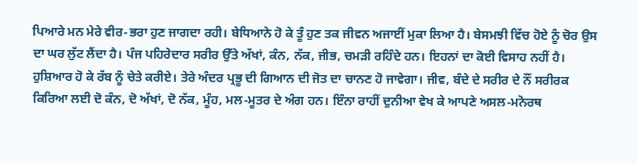ਪਿਆਰੇ ਮਨ ਮੇਰੇ ਵੀਰ-ਭਰਾ ਹੁਣ ਜਾਗਦਾ ਰਹੀ। ਬੇਧਿਆਨੇ ਹੋ ਕੇ ਤੂੰ ਹੁਣ ਤਕ ਜੀਵਨ ਅਜਾਈਂ ਮੁਕਾ ਲਿਆ ਹੈ। ਬੇਸਮਝੀ ਵਿੱਚ ਹੋਏ ਨੂੰ ਚੋਰ ਉਸ ਦਾ ਘਰ ਲੁੱਟ ਲੈਂਦਾ ਹੈ। ਪੰਜ ਪਹਿਰੇਦਾਰ ਸਰੀਰ ਉੱਤੇ ਅੱਖਾਂ, ਕੰਨ, ਨੱਕ, ਜੀਭ, ਚਮੜੀ ਰਹਿੰਦੇ ਹਨ। ਇਹਨਾਂ ਦਾ ਕੋਈ ਵਿਸਾਹ ਨਹੀਂ ਹੈ। ਹੁਸ਼ਿਆਰ ਹੋ ਕੇ ਰੱਬ ਨੂੰ ਚੇਤੇ ਕਰੀਏ। ਤੇਰੇ ਅੰਦਰ ਪ੍ਰਭੂ ਦੀ ਗਿਆਨ ਦੀ ਜੋਤ ਦਾ ਚਾਨਣ ਹੋ ਜਾਵੇਗਾ। ਜੀਵ, ਬੰਦੇ ਦੇ ਸਰੀਰ ਦੇ ਨੌਂ ਸਰੀਰਕ ਕਿਰਿਆ ਲਈ ਦੋ ਕੰਨ, ਦੋ ਅੱਖਾਂ, ਦੋ ਨੱਕ, ਮੂੰਹ, ਮਲ-ਮੂਤਰ ਦੇ ਅੰਗ ਹਨ। ਇੰਨਾ ਰਾਹੀਂ ਦੁਨੀਆ ਵੇਖ ਕੇ ਆਪਣੇ ਅਸਲ-ਮਨੋਰਥ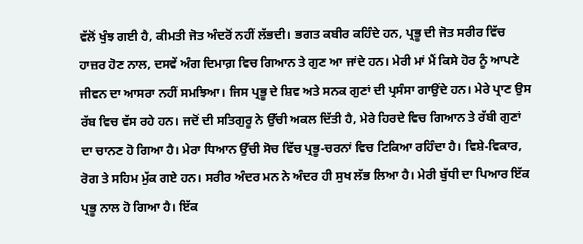ਵੱਲੋਂ ਖੁੰਝ ਗਈ ਹੈ, ਕੀਮਤੀ ਜੋਤ ਅੰਦਰੋਂ ਨਹੀਂ ਲੱਭਦੀ। ਭਗਤ ਕਬੀਰ ਕਹਿੰਦੇ ਹਨ, ਪ੍ਰਭੂ ਦੀ ਜੋਤ ਸਰੀਰ ਵਿੱਚ ਹਾਜ਼ਰ ਹੋਣ ਨਾਲ, ਦਸਵੇਂ ਅੰਗ ਦਿਮਾਗ਼ ਵਿਚ ਗਿਆਨ ਤੇ ਗੁਣ ਆ ਜਾਂਦੇ ਹਨ। ਮੇਰੀ ਮਾਂ ਮੈਂ ਕਿਸੇ ਹੋਰ ਨੂੰ ਆਪਣੇ ਜੀਵਨ ਦਾ ਆਸਰਾ ਨਹੀਂ ਸਮਝਿਆ। ਜਿਸ ਪ੍ਰਭੂ ਦੇ ਸ਼ਿਵ ਅਤੇ ਸਨਕ ਗੁਣਾਂ ਦੀ ਪ੍ਰਸੰਸਾ ਗਾਉਂਦੇ ਹਨ। ਮੇਰੇ ਪ੍ਰਾਣ ਉਸ ਰੱਬ ਵਿਚ ਵੱਸ ਰਹੇ ਹਨ। ਜਦੋਂ ਦੀ ਸਤਿਗੁਰੂ ਨੇ ਉੱਚੀ ਅਕਲ ਦਿੱਤੀ ਹੈ, ਮੇਰੇ ਹਿਰਦੇ ਵਿਚ ਗਿਆਨ ਤੇ ਰੱਬੀ ਗੁਣਾਂ ਦਾ ਚਾਨਣ ਹੋ ਗਿਆ ਹੈ। ਮੇਰਾ ਧਿਆਨ ਉੱਚੀ ਸੋਚ ਵਿੱਚ ਪ੍ਰਭੂ-ਚਰਨਾਂ ਵਿਚ ਟਿਕਿਆ ਰਹਿੰਦਾ ਹੈ। ਵਿਸ਼ੇ-ਵਿਕਾਰ, ਰੋਗ ਤੇ ਸਹਿਮ ਮੁੱਕ ਗਏ ਹਨ। ਸਰੀਰ ਅੰਦਰ ਮਨ ਨੇ ਅੰਦਰ ਹੀ ਸੁਖ ਲੱਭ ਲਿਆ ਹੈ। ਮੇਰੀ ਬੁੱਧੀ ਦਾ ਪਿਆਰ ਇੱਕ ਪ੍ਰਭੂ ਨਾਲ ਹੋ ਗਿਆ ਹੈ। ਇੱਕ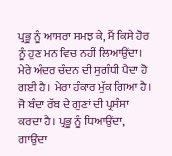ਪ੍ਰਭੂ ਨੂੰ ਆਸਰਾ ਸਮਝ ਕੇ, ਮੈਂ ਕਿਸੇ ਹੋਰ ਨੂੰ ਹੁਣ ਮਨ ਵਿਚ ਨਹੀਂ ਲਿਆਉਂਦਾ। ਮੇਰੇ ਅੰਦਰ ਚੰਦਨ ਦੀ ਸੁਗੰਧੀ ਪੈਦਾ ਹੋ ਗਈ ਹੈ। ਮੇਰਾ ਹੰਕਾਰ ਮੁੱਕ ਗਿਆ ਹੈ। ਜੋ ਬੰਦਾ ਰੱਬ ਦੇ ਗੁਣਾਂ ਦੀ ਪ੍ਰਸੰਸਾ ਕਰਦਾ ਹੈ। ਪ੍ਰਭੂ ਨੂੰ ਧਿਆਉਂਦਾ, ਗਾਉਂਦਾ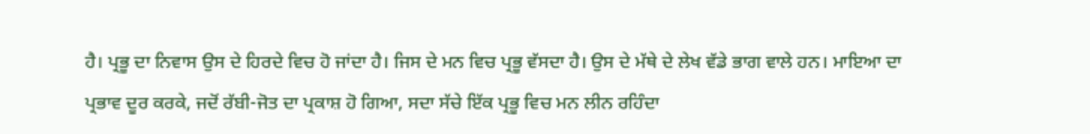ਹੈ। ਪ੍ਰਭੂ ਦਾ ਨਿਵਾਸ ਉਸ ਦੇ ਹਿਰਦੇ ਵਿਚ ਹੋ ਜਾਂਦਾ ਹੈ। ਜਿਸ ਦੇ ਮਨ ਵਿਚ ਪ੍ਰਭੂ ਵੱਸਦਾ ਹੈ। ਉਸ ਦੇ ਮੱਥੇ ਦੇ ਲੇਖ ਵੱਡੇ ਭਾਗ ਵਾਲੇ ਹਨ। ਮਾਇਆ ਦਾ ਪ੍ਰਭਾਵ ਦੂਰ ਕਰਕੇ, ਜਦੋਂ ਰੱਬੀ-ਜੋਤ ਦਾ ਪ੍ਰਕਾਸ਼ ਹੋ ਗਿਆ, ਸਦਾ ਸੱਚੇ ਇੱਕ ਪ੍ਰਭੂ ਵਿਚ ਮਨ ਲੀਨ ਰਹਿੰਦਾ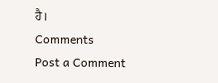ਹੈ।
Comments
Post a Comment